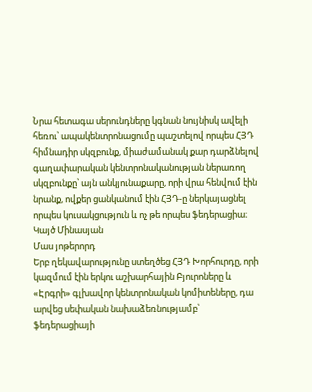Նրա հետագա սերունդները կգնան նույնիսկ ավելի հեռու՝ ապակենտրոնացումը պաշտելով որպես ՀՅԴ հիմնադիր սկզբունք, միաժամանակ քար դարձնելով գաղափարական կենտրոնականության ներառող սկզբունքը՝ այն անկյունաքարը, որի վրա հենվում էին նրանք, ովքեր ցանկանում էին ՀՅԴ‑ը ներկայացնել որպես կուսակցություն և ոչ թե որպես ֆեդերացիա։
Կայծ Մինասյան
Մաս յոթերորդ
Երբ ղեկավարությունը ստեղծեց ՀՅԴ Խորհուրդը, որի կազմում էին երկու աշխարհային Բյուրոները և «Էրգրի» գլխավոր կենտրոնական կոմիտեները, դա արվեց սեփական նախաձեռնությամբ՝ ֆեդերացիայի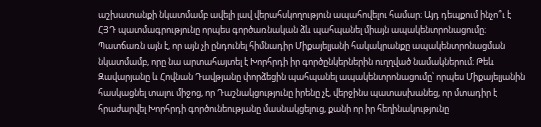աշխատանքի նկատմամբ ավելի լավ վերահսկողություն ապահովելու համար։ Այդ դեպքում ինչո՞ւ է ՀՅԴ պատմագրությունը որպես գործառնական ձև պահպանել միայն ապակենտրոնացումը։ Պատճառն այն է, որ այն չի ընդունել հիմնադիր Միքայելյանի հակակրանքը ապակենտրոնացման նկատմամբ, որը նա արտահայտել է Խորհրդի իր գործընկերներին ուղղված նամակներում։ Թեև Զավարյանը և Հովնան Դավթյանը փորձեցին պահպանել ապակենտրոնացումը՝ որպես Միքայելյանին հասկացնել տալու միջոց, որ Դաշնակցությունը իրենը չէ, վերջինս պատասխանեց, որ մտադիր է հրաժարվել Խորհրդի գործունեությանը մասնակցելուց, քանի որ իր հեղինակությունը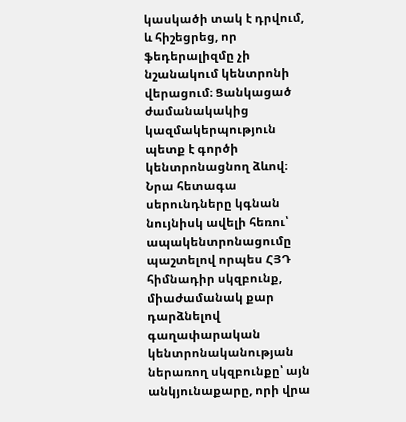կասկածի տակ է դրվում, և հիշեցրեց, որ ֆեդերալիզմը չի նշանակում կենտրոնի վերացում։ Ցանկացած ժամանակակից կազմակերպություն պետք է գործի կենտրոնացնող ձևով։ Նրա հետագա սերունդները կգնան նույնիսկ ավելի հեռու՝ ապակենտրոնացումը պաշտելով որպես ՀՅԴ հիմնադիր սկզբունք, միաժամանակ քար դարձնելով գաղափարական կենտրոնականության ներառող սկզբունքը՝ այն անկյունաքարը, որի վրա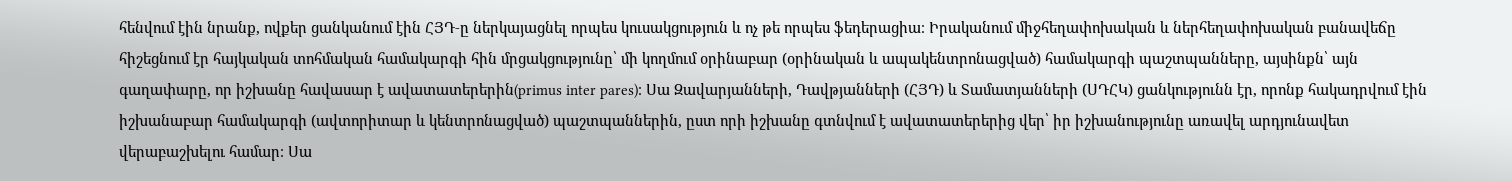հենվում էին նրանք, ովքեր ցանկանում էին ՀՅԴ‑ը ներկայացնել որպես կուսակցություն և ոչ թե որպես ֆեդերացիա։ Իրականում միջհեղափոխական և ներհեղափոխական բանավեճը հիշեցնում էր հայկական տոհմական համակարգի հին մրցակցությունը՝ մի կողմում օրինաբար (օրինական և ապակենտրոնացված) համակարգի պաշտպանները, այսինքն՝ այն գաղափարը, որ իշխանը հավասար է ավատատերերին(primus inter pares)։ Սա Զավարյանների, Դավթյանների (ՀՅԴ) և Տամատյանների (ՍԴՀԿ) ցանկությունն էր, որոնք հակադրվում էին իշխանաբար համակարգի (ավտորիտար և կենտրոնացված) պաշտպաններին, ըստ որի իշխանը գտնվում է ավատատերերից վեր՝ իր իշխանությունը առավել արդյունավետ վերաբաշխելու համար։ Սա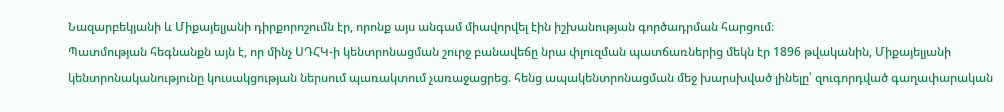Նազարբեկյանի և Միքայելյանի դիրքորոշումն էր, որոնք այս անգամ միավորվել էին իշխանության գործադրման հարցում։
Պատմության հեգնանքն այն է, որ մինչ ՍԴՀԿ‑ի կենտրոնացման շուրջ բանավեճը նրա փլուզման պատճառներից մեկն էր 1896 թվականին, Միքայելյանի կենտրոնականությունը կուսակցության ներսում պառակտում չառաջացրեց. հենց ապակենտրոնացման մեջ խարսխված լինելը՝ զուգորդված գաղափարական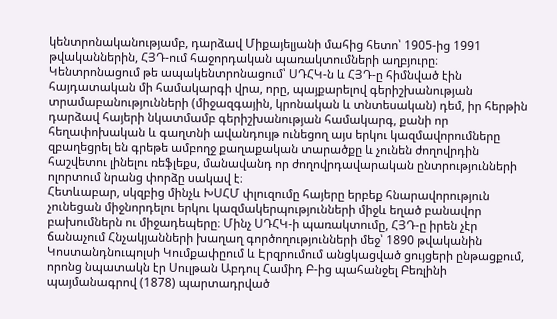կենտրոնականությամբ, դարձավ Միքայելյանի մահից հետո՝ 1905-ից 1991 թվականներին, ՀՅԴ-ում հաջորդական պառակտումների աղբյուրը։ Կենտրոնացում թե ապակենտրոնացում՝ ՍԴՀԿ‑ն և ՀՅԴ‑ը հիմնված էին հայդատական մի համակարգի վրա, որը, պայքարելով գերիշխանության տրամաբանությունների (միջազգային, կրոնական և տնտեսական) դեմ, իր հերթին դարձավ հայերի նկատմամբ գերիշխանության համակարգ, քանի որ հեղափոխական և գաղտնի ավանդույթ ունեցող այս երկու կազմավորումները զբաղեցրել են գրեթե ամբողջ քաղաքական տարածքը և չունեն ժողովրդին հաշվետու լինելու ռեֆլեքս, մանավանդ որ ժողովրդավարական ընտրությունների ոլորտում նրանց փորձը սակավ է։
Հետևաբար, սկզբից մինչև ԽՍՀՄ փլուզումը հայերը երբեք հնարավորություն չունեցան միջնորդելու երկու կազմակերպությունների միջև եղած բանավոր բախումներն ու միջադեպերը։ Մինչ ՍԴՀԿ‑ի պառակտումը, ՀՅԴ‑ը իրեն չէր ճանաչում Հնչակյանների խաղաղ գործողությունների մեջ՝ 1890 թվականին Կոստանդնուպոլսի Կումքափըում և Էրզրումում անցկացված ցույցերի ընթացքում, որոնց նպատակն էր Սուլթան Աբդուլ Համիդ Բ‑ից պահանջել Բեռլինի պայմանագրով (1878) պարտադրված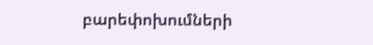բարեփոխումների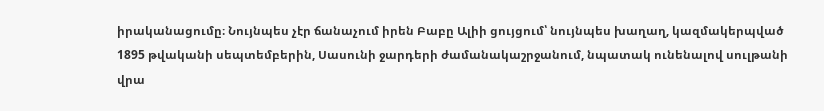իրականացումը։ Նույնպես չէր ճանաչում իրեն Բաբը Ալիի ցույցում՝ նույնպես խաղաղ, կազմակերպված 1895 թվականի սեպտեմբերին, Սասունի ջարդերի ժամանակաշրջանում, նպատակ ունենալով սուլթանի վրա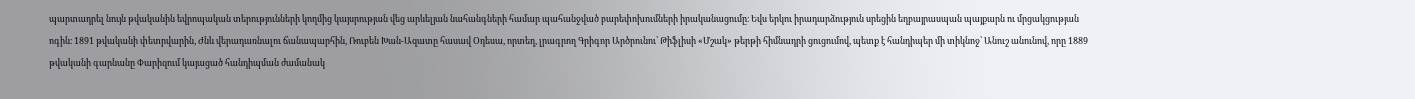պարտադրել նույն թվականին եվրոպական տերությունների կողմից կայսրության վեց արևելյան նահանգների համար պահանջված բարեփոխումների իրականացումը։ Եվս երկու իրադարձություն սրեցին եղբայրասպան պայքարն ու մրցակցության ոգին։ 1891 թվականի փետրվարին, Ժնև վերադառնալու ճանապարհին, Ռուբեն Խան-Ազատը հասավ Օդեսա, որտեղ, լրագրող Գրիգոր Արծրունու՝ Թիֆլիսի «Մշակ» թերթի հիմնադրի ցուցումով, պետք է հանդիպեր մի տիկնոջ՝ Անուշ անունով, որը 1889 թվականի գարնանը Փարիզում կայացած հանդիպման ժամանակ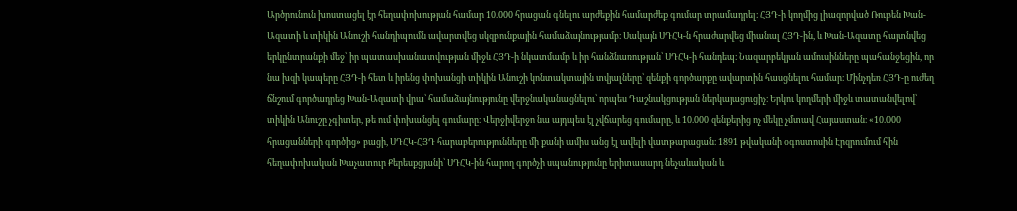Արծրունուն խոստացել էր հեղափոխության համար 10.000 հրացան գնելու արժեքին համարժեք գումար տրամադրել։ ՀՅԴ‑ի կողմից լիազորված Ռուբեն Խան-Ազատի և տիկին Անուշի հանդիպումն ավարտվեց սկզբունքային համաձայնությամբ։ Սակայն ՍԴՀԿ‑ն հրաժարվեց միանալ ՀՅԴ-ին, և Խան-Ազատը հայտնվեց երկընտրանքի մեջ՝ իր պատասխանատվության միջև ՀՅԴ‑ի նկատմամբ և իր հանձնառության՝ ՍԴՀԿ‑ի հանդեպ։ Նազարբեկյան ամուսինները պահանջեցին, որ նա խզի կապերը ՀՅԴ‑ի հետ և իրենց փոխանցի տիկին Անուշի կոնտակտային տվյալները՝ զենքի գործարքը ավարտին հասցնելու համար։ Մինչդեռ ՀՅԴ‑ը ուժեղ ճնշում գործադրեց Խան-Ազատի վրա՝ համաձայնությունը վերջնականացնելու՝ որպես Դաշնակցության ներկայացուցիչ։ Երկու կողմերի միջև տատանվելով՝ տիկին Անուշը չգիտեր, թե ում փոխանցել գումարը։ Վերջիվերջո նա այդպես էլ չվճարեց գումարը, և 10.000 զենքերից ոչ մեկը չմտավ Հայաստան։ «10.000 հրացանների գործից» բացի, ՍԴՀԿ-ՀՅԴ հարաբերությունները մի քանի ամիս անց էլ ավելի վատթարացան։ 1891 թվականի օգոստոսին Էրզրումում հին հեղափոխական Խաչատուր Քերեսքցյանի՝ ՍԴՀԿ-ին հարող գործչի սպանությունը երիտասարդ նեչաևական և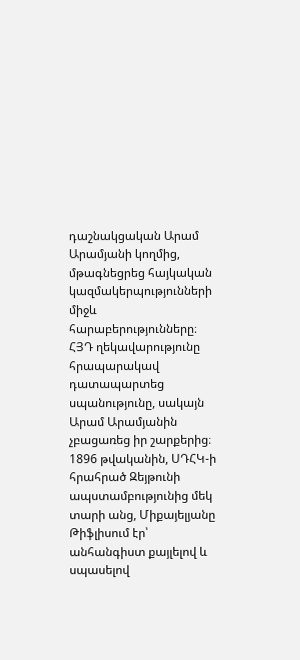դաշնակցական Արամ Արամյանի կողմից, մթագնեցրեց հայկական կազմակերպությունների միջև հարաբերությունները։ ՀՅԴ ղեկավարությունը հրապարակավ դատապարտեց սպանությունը, սակայն Արամ Արամյանին չբացառեց իր շարքերից։ 1896 թվականին, ՍԴՀԿ‑ի հրահրած Զեյթունի ապստամբությունից մեկ տարի անց, Միքայելյանը Թիֆլիսում էր՝ անհանգիստ քայլելով և սպասելով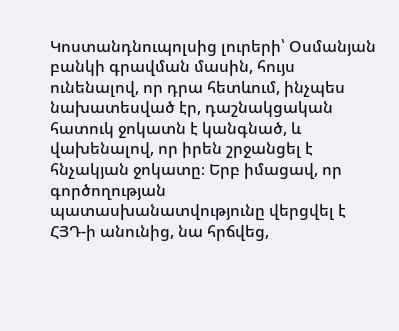Կոստանդնուպոլսից լուրերի՝ Օսմանյան բանկի գրավման մասին, հույս ունենալով, որ դրա հետևում, ինչպես նախատեսված էր, դաշնակցական հատուկ ջոկատն է կանգնած, և վախենալով, որ իրեն շրջանցել է հնչակյան ջոկատը։ Երբ իմացավ, որ գործողության պատասխանատվությունը վերցվել է ՀՅԴ‑ի անունից, նա հրճվեց,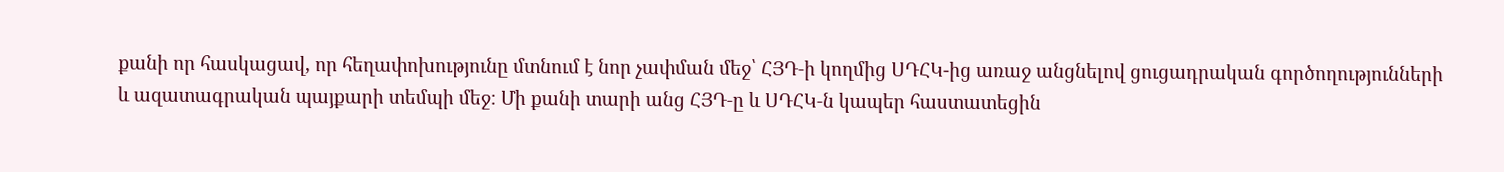քանի որ հասկացավ, որ հեղափոխությունը մտնում է նոր չափման մեջ՝ ՀՅԴ‑ի կողմից ՍԴՀԿ-ից առաջ անցնելով ցուցադրական գործողությունների և ազատագրական պայքարի տեմպի մեջ։ Մի քանի տարի անց ՀՅԴ‑ը և ՍԴՀԿ‑ն կապեր հաստատեցին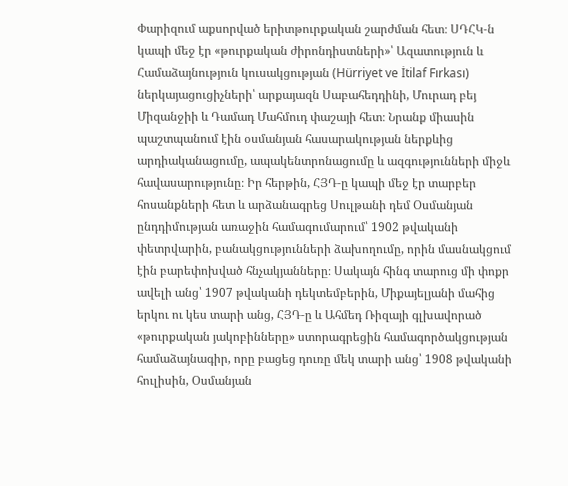Փարիզում աքսորված երիտթուրքական շարժման հետ։ ՍԴՀԿ‑ն կապի մեջ էր «թուրքական ժիրոնդիստների»՝ Ազատություն և Համաձայնություն կուսակցության (Hürriyet ve İtilaf Fırkası) ներկայացուցիչների՝ արքայազն Սաբահեդդինի, Մուրադ բեյ Միզանջիի և Դամադ Մահմուդ փաշայի հետ։ Նրանք միասին պաշտպանում էին օսմանյան հասարակության ներքևից արդիականացումը, ապակենտրոնացումը և ազգությունների միջև հավասարությունը։ Իր հերթին, ՀՅԴ‑ը կապի մեջ էր տարբեր հոսանքների հետ և արձանագրեց Սուլթանի դեմ Օսմանյան ընդդիմության առաջին համագումարում՝ 1902 թվականի փետրվարին, բանակցությունների ձախողումը, որին մասնակցում էին բարեփոխված հնչակյանները։ Սակայն հինգ տարուց մի փոքր ավելի անց՝ 1907 թվականի դեկտեմբերին, Միքայելյանի մահից երկու ու կես տարի անց, ՀՅԴ‑ը և Ահմեդ Ռիզայի գլխավորած «թուրքական յակոբինները» ստորագրեցին համագործակցության համաձայնագիր, որը բացեց դուռը մեկ տարի անց՝ 1908 թվականի հուլիսին, Օսմանյան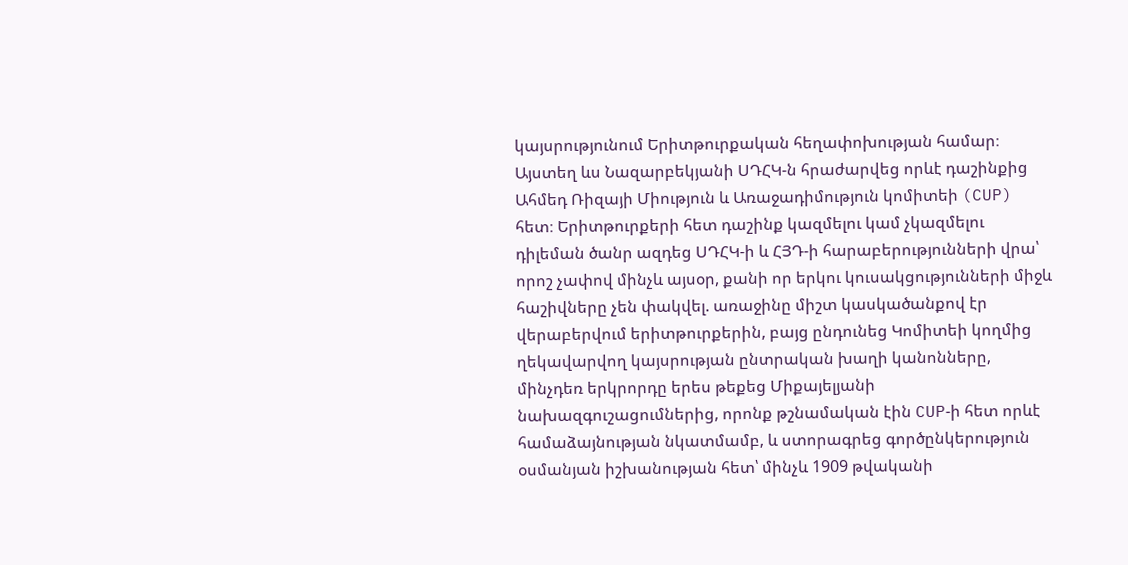կայսրությունում Երիտթուրքական հեղափոխության համար։ Այստեղ ևս Նազարբեկյանի ՍԴՀԿ‑ն հրաժարվեց որևէ դաշինքից Ահմեդ Ռիզայի Միություն և Առաջադիմություն կոմիտեի (CUP) հետ։ Երիտթուրքերի հետ դաշինք կազմելու կամ չկազմելու դիլեման ծանր ազդեց ՍԴՀԿ‑ի և ՀՅԴ‑ի հարաբերությունների վրա՝ որոշ չափով մինչև այսօր, քանի որ երկու կուսակցությունների միջև հաշիվները չեն փակվել. առաջինը միշտ կասկածանքով էր վերաբերվում երիտթուրքերին, բայց ընդունեց Կոմիտեի կողմից ղեկավարվող կայսրության ընտրական խաղի կանոնները, մինչդեռ երկրորդը երես թեքեց Միքայելյանի նախազգուշացումներից, որոնք թշնամական էին CUP‑ի հետ որևէ համաձայնության նկատմամբ, և ստորագրեց գործընկերություն օսմանյան իշխանության հետ՝ մինչև 1909 թվականի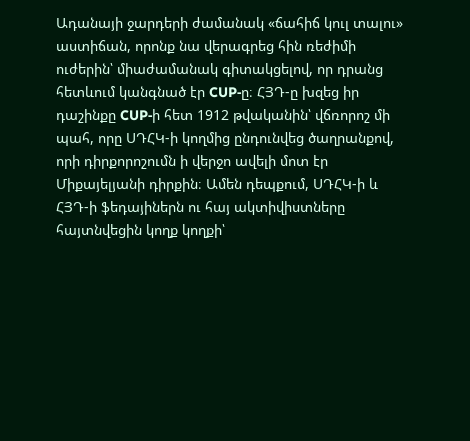Ադանայի ջարդերի ժամանակ «ճահիճ կուլ տալու» աստիճան, որոնք նա վերագրեց հին ռեժիմի ուժերին՝ միաժամանակ գիտակցելով, որ դրանց հետևում կանգնած էր CUP‑ը։ ՀՅԴ‑ը խզեց իր դաշինքը CUP‑ի հետ 1912 թվականին՝ վճռորոշ մի պահ, որը ՍԴՀԿ‑ի կողմից ընդունվեց ծաղրանքով, որի դիրքորոշումն ի վերջո ավելի մոտ էր Միքայելյանի դիրքին։ Ամեն դեպքում, ՍԴՀԿ‑ի և ՀՅԴ‑ի ֆեդայիներն ու հայ ակտիվիստները հայտնվեցին կողք կողքի՝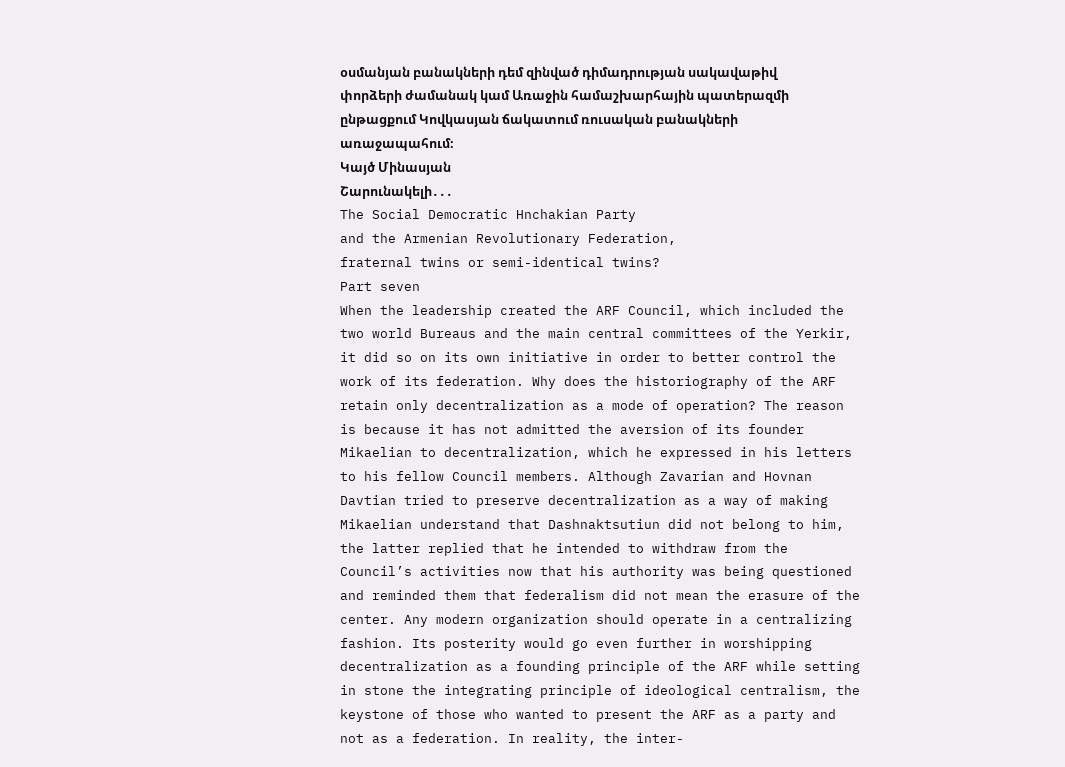օսմանյան բանակների դեմ զինված դիմադրության սակավաթիվ փորձերի ժամանակ կամ Առաջին համաշխարհային պատերազմի ընթացքում Կովկասյան ճակատում ռուսական բանակների առաջապահում։
Կայծ Մինասյան
Շարունակելի․․․
The Social Democratic Hnchakian Party
and the Armenian Revolutionary Federation,
fraternal twins or semi-identical twins?
Part seven
When the leadership created the ARF Council, which included the two world Bureaus and the main central committees of the Yerkir, it did so on its own initiative in order to better control the work of its federation. Why does the historiography of the ARF retain only decentralization as a mode of operation? The reason is because it has not admitted the aversion of its founder Mikaelian to decentralization, which he expressed in his letters to his fellow Council members. Although Zavarian and Hovnan Davtian tried to preserve decentralization as a way of making Mikaelian understand that Dashnaktsutiun did not belong to him, the latter replied that he intended to withdraw from the Council’s activities now that his authority was being questioned and reminded them that federalism did not mean the erasure of the center. Any modern organization should operate in a centralizing fashion. Its posterity would go even further in worshipping decentralization as a founding principle of the ARF while setting in stone the integrating principle of ideological centralism, the keystone of those who wanted to present the ARF as a party and not as a federation. In reality, the inter-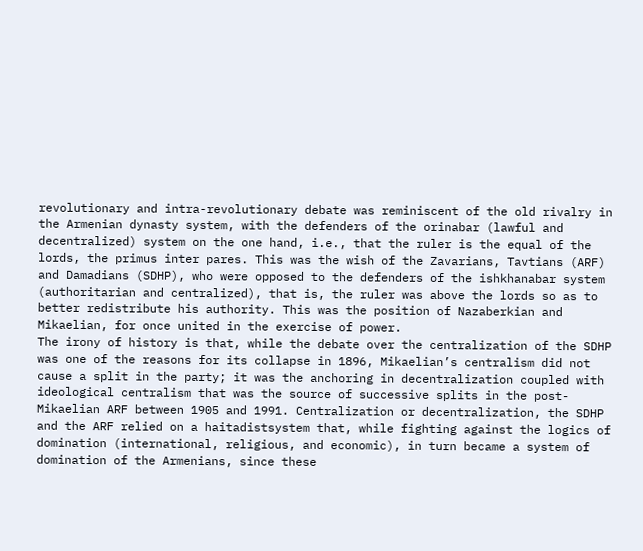revolutionary and intra-revolutionary debate was reminiscent of the old rivalry in the Armenian dynasty system, with the defenders of the orinabar (lawful and decentralized) system on the one hand, i.e., that the ruler is the equal of the lords, the primus inter pares. This was the wish of the Zavarians, Tavtians (ARF) and Damadians (SDHP), who were opposed to the defenders of the ishkhanabar system (authoritarian and centralized), that is, the ruler was above the lords so as to better redistribute his authority. This was the position of Nazaberkian and Mikaelian, for once united in the exercise of power.
The irony of history is that, while the debate over the centralization of the SDHP was one of the reasons for its collapse in 1896, Mikaelian’s centralism did not cause a split in the party; it was the anchoring in decentralization coupled with ideological centralism that was the source of successive splits in the post-Mikaelian ARF between 1905 and 1991. Centralization or decentralization, the SDHP and the ARF relied on a haitadistsystem that, while fighting against the logics of domination (international, religious, and economic), in turn became a system of domination of the Armenians, since these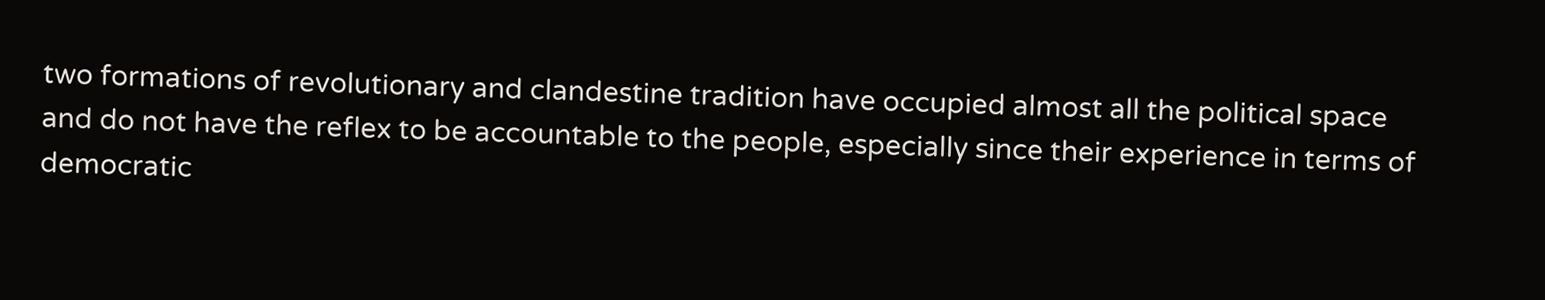two formations of revolutionary and clandestine tradition have occupied almost all the political space and do not have the reflex to be accountable to the people, especially since their experience in terms of democratic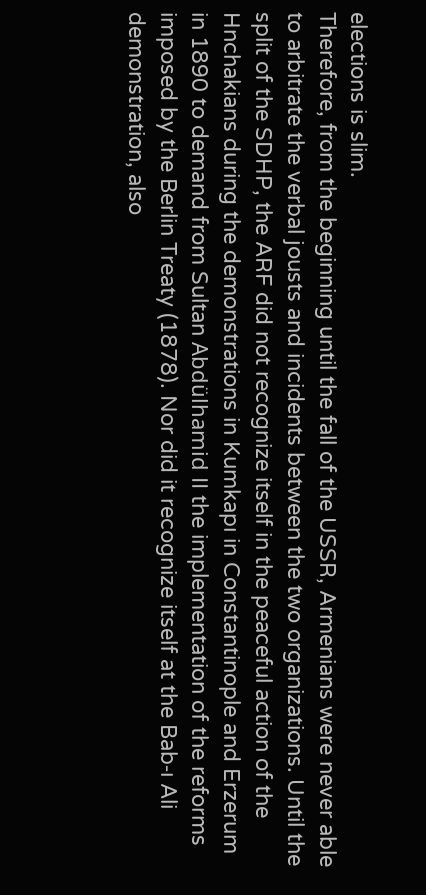elections is slim.
Therefore, from the beginning until the fall of the USSR, Armenians were never able to arbitrate the verbal jousts and incidents between the two organizations. Until the split of the SDHP, the ARF did not recognize itself in the peaceful action of the Hnchakians during the demonstrations in Kumkapı in Constantinople and Erzerum in 1890 to demand from Sultan Abdülhamid II the implementation of the reforms imposed by the Berlin Treaty (1878). Nor did it recognize itself at the Bab‑ı Ali demonstration, also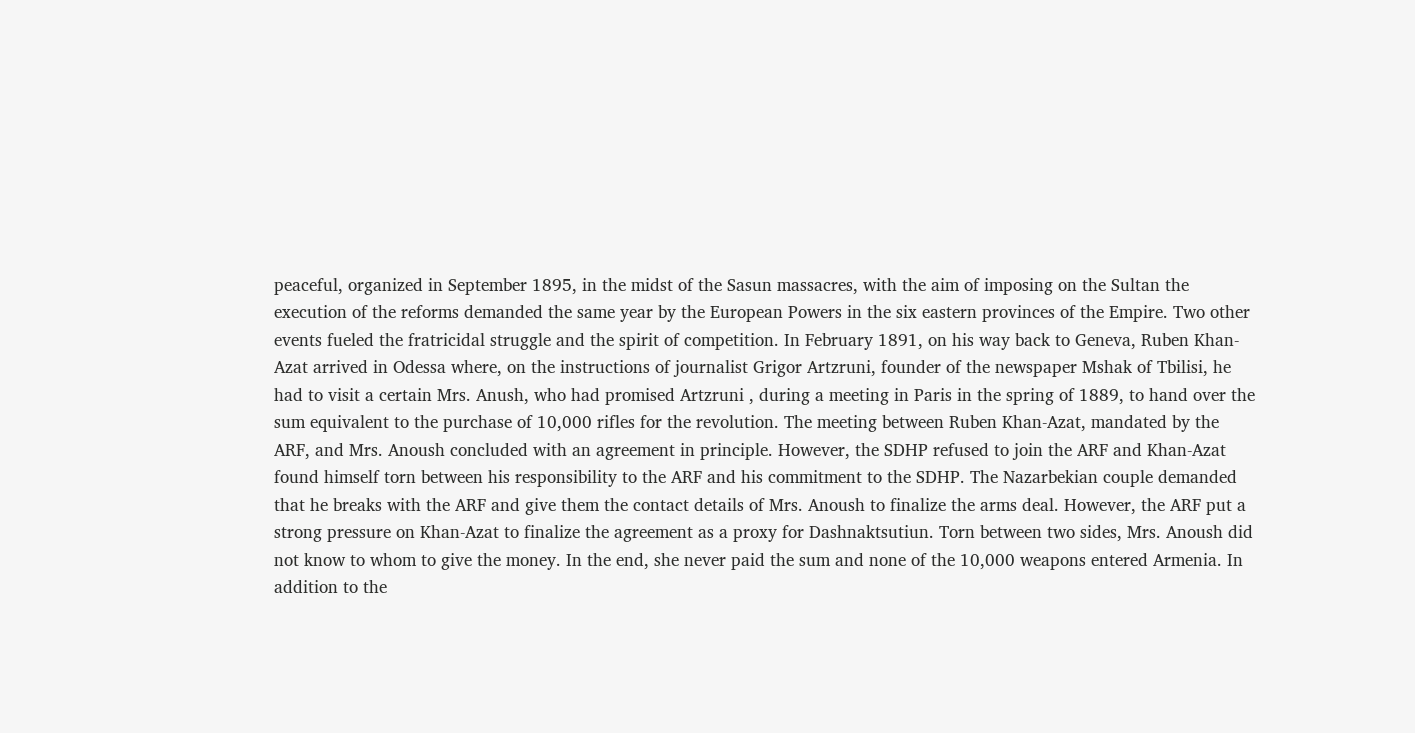peaceful, organized in September 1895, in the midst of the Sasun massacres, with the aim of imposing on the Sultan the execution of the reforms demanded the same year by the European Powers in the six eastern provinces of the Empire. Two other events fueled the fratricidal struggle and the spirit of competition. In February 1891, on his way back to Geneva, Ruben Khan-Azat arrived in Odessa where, on the instructions of journalist Grigor Artzruni, founder of the newspaper Mshak of Tbilisi, he had to visit a certain Mrs. Anush, who had promised Artzruni , during a meeting in Paris in the spring of 1889, to hand over the sum equivalent to the purchase of 10,000 rifles for the revolution. The meeting between Ruben Khan-Azat, mandated by the ARF, and Mrs. Anoush concluded with an agreement in principle. However, the SDHP refused to join the ARF and Khan-Azat found himself torn between his responsibility to the ARF and his commitment to the SDHP. The Nazarbekian couple demanded that he breaks with the ARF and give them the contact details of Mrs. Anoush to finalize the arms deal. However, the ARF put a strong pressure on Khan-Azat to finalize the agreement as a proxy for Dashnaktsutiun. Torn between two sides, Mrs. Anoush did not know to whom to give the money. In the end, she never paid the sum and none of the 10,000 weapons entered Armenia. In addition to the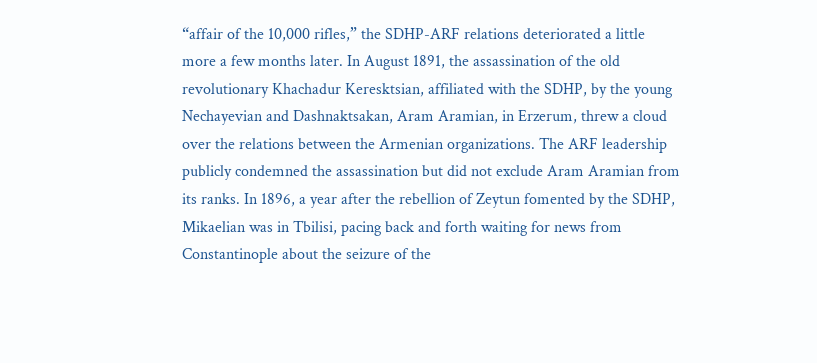“affair of the 10,000 rifles,” the SDHP-ARF relations deteriorated a little more a few months later. In August 1891, the assassination of the old revolutionary Khachadur Keresktsian, affiliated with the SDHP, by the young Nechayevian and Dashnaktsakan, Aram Aramian, in Erzerum, threw a cloud over the relations between the Armenian organizations. The ARF leadership publicly condemned the assassination but did not exclude Aram Aramian from its ranks. In 1896, a year after the rebellion of Zeytun fomented by the SDHP, Mikaelian was in Tbilisi, pacing back and forth waiting for news from Constantinople about the seizure of the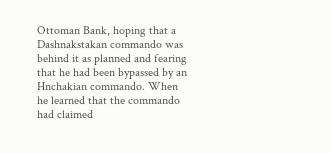Ottoman Bank, hoping that a Dashnakstakan commando was behind it as planned and fearing that he had been bypassed by an Hnchakian commando. When he learned that the commando had claimed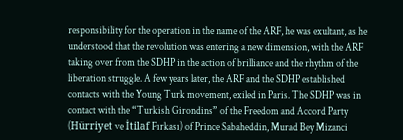responsibility for the operation in the name of the ARF, he was exultant, as he understood that the revolution was entering a new dimension, with the ARF taking over from the SDHP in the action of brilliance and the rhythm of the liberation struggle. A few years later, the ARF and the SDHP established contacts with the Young Turk movement, exiled in Paris. The SDHP was in contact with the “Turkish Girondins” of the Freedom and Accord Party (Hürriyet ve İtilaf Fırkası) of Prince Sabaheddin, Murad Bey Mizanci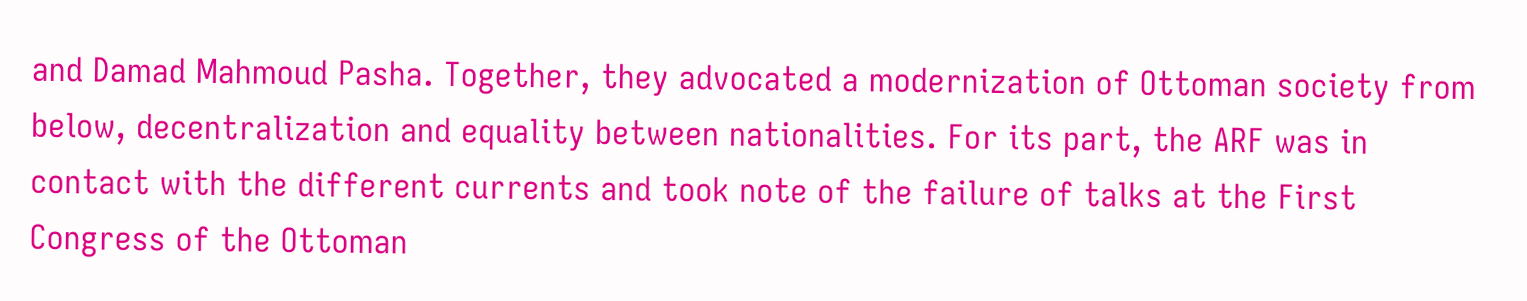and Damad Mahmoud Pasha. Together, they advocated a modernization of Ottoman society from below, decentralization and equality between nationalities. For its part, the ARF was in contact with the different currents and took note of the failure of talks at the First Congress of the Ottoman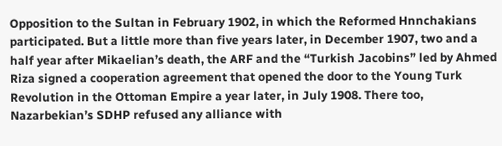Opposition to the Sultan in February 1902, in which the Reformed Hnnchakians participated. But a little more than five years later, in December 1907, two and a half year after Mikaelian’s death, the ARF and the “Turkish Jacobins” led by Ahmed Riza signed a cooperation agreement that opened the door to the Young Turk Revolution in the Ottoman Empire a year later, in July 1908. There too, Nazarbekian’s SDHP refused any alliance with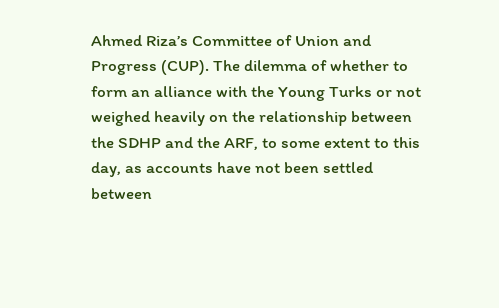Ahmed Riza’s Committee of Union and Progress (CUP). The dilemma of whether to form an alliance with the Young Turks or not weighed heavily on the relationship between the SDHP and the ARF, to some extent to this day, as accounts have not been settled between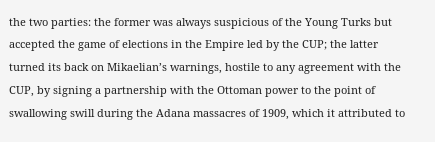the two parties: the former was always suspicious of the Young Turks but accepted the game of elections in the Empire led by the CUP; the latter turned its back on Mikaelian’s warnings, hostile to any agreement with the CUP, by signing a partnership with the Ottoman power to the point of swallowing swill during the Adana massacres of 1909, which it attributed to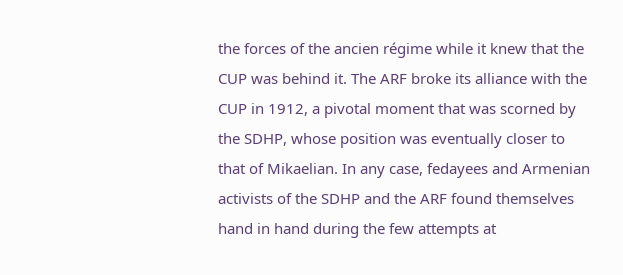the forces of the ancien régime while it knew that the CUP was behind it. The ARF broke its alliance with the CUP in 1912, a pivotal moment that was scorned by the SDHP, whose position was eventually closer to that of Mikaelian. In any case, fedayees and Armenian activists of the SDHP and the ARF found themselves hand in hand during the few attempts at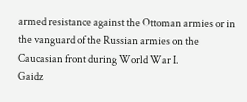armed resistance against the Ottoman armies or in the vanguard of the Russian armies on the Caucasian front during World War I.
Gaidz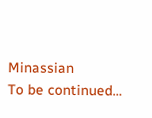Minassian
To be continued…